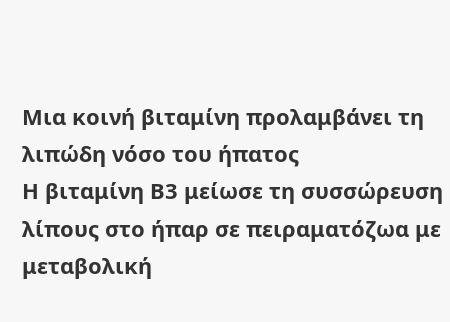Μια κοινή βιταμίνη προλαμβάνει τη λιπώδη νόσο του ήπατος
Η βιταμίνη Β3 μείωσε τη συσσώρευση λίπους στο ήπαρ σε πειραματόζωα με μεταβολική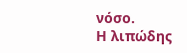νόσο.
Η λιπώδης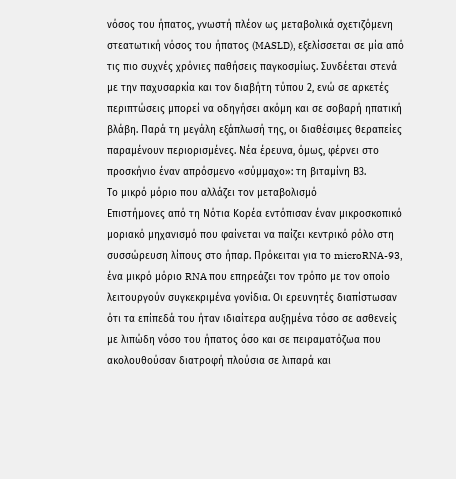νόσος του ήπατος, γνωστή πλέον ως μεταβολικά σχετιζόμενη στεατωτική νόσος του ήπατος (MASLD), εξελίσσεται σε μία από τις πιο συχνές χρόνιες παθήσεις παγκοσμίως. Συνδέεται στενά με την παχυσαρκία και τον διαβήτη τύπου 2, ενώ σε αρκετές περιπτώσεις μπορεί να οδηγήσει ακόμη και σε σοβαρή ηπατική βλάβη. Παρά τη μεγάλη εξάπλωσή της, οι διαθέσιμες θεραπείες παραμένουν περιορισμένες. Νέα έρευνα, όμως, φέρνει στο προσκήνιο έναν απρόσμενο «σύμμαχο»: τη βιταμίνη Β3.
Το μικρό μόριο που αλλάζει τον μεταβολισμό
Επιστήμονες από τη Νότια Κορέα εντόπισαν έναν μικροσκοπικό μοριακό μηχανισμό που φαίνεται να παίζει κεντρικό ρόλο στη συσσώρευση λίπους στο ήπαρ. Πρόκειται για το microRNA-93, ένα μικρό μόριο RNA που επηρεάζει τον τρόπο με τον οποίο λειτουργούν συγκεκριμένα γονίδια. Οι ερευνητές διαπίστωσαν ότι τα επίπεδά του ήταν ιδιαίτερα αυξημένα τόσο σε ασθενείς με λιπώδη νόσο του ήπατος όσο και σε πειραματόζωα που ακολουθούσαν διατροφή πλούσια σε λιπαρά και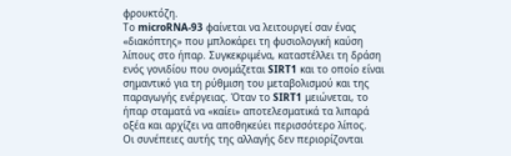φρουκτόζη.
Το microRNA-93 φαίνεται να λειτουργεί σαν ένας «διακόπτης» που μπλοκάρει τη φυσιολογική καύση λίπους στο ήπαρ. Συγκεκριμένα, καταστέλλει τη δράση ενός γονιδίου που ονομάζεται SIRT1 και το οποίο είναι σημαντικό για τη ρύθμιση του μεταβολισμού και της παραγωγής ενέργειας. Όταν το SIRT1 μειώνεται, το ήπαρ σταματά να «καίει» αποτελεσματικά τα λιπαρά οξέα και αρχίζει να αποθηκεύει περισσότερο λίπος.
Οι συνέπειες αυτής της αλλαγής δεν περιορίζονται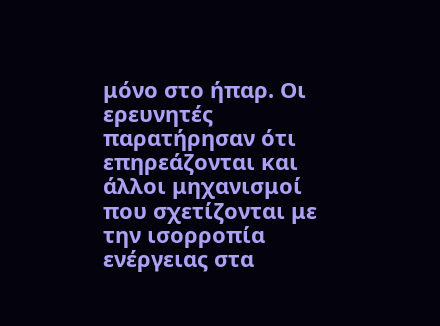μόνο στο ήπαρ. Οι ερευνητές παρατήρησαν ότι επηρεάζονται και άλλοι μηχανισμοί που σχετίζονται με την ισορροπία ενέργειας στα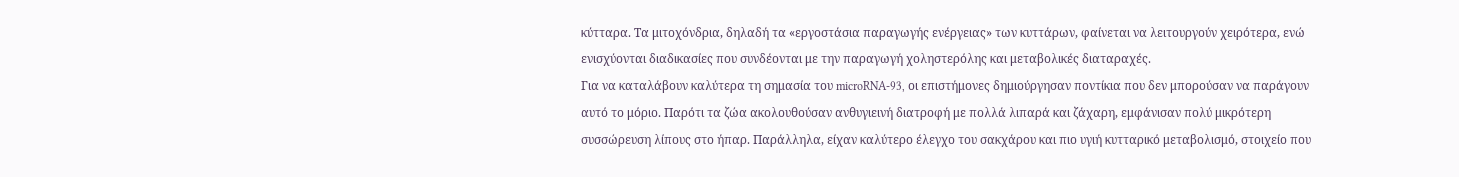κύτταρα. Τα μιτοχόνδρια, δηλαδή τα «εργοστάσια παραγωγής ενέργειας» των κυττάρων, φαίνεται να λειτουργούν χειρότερα, ενώ ενισχύονται διαδικασίες που συνδέονται με την παραγωγή χοληστερόλης και μεταβολικές διαταραχές.
Για να καταλάβουν καλύτερα τη σημασία του microRNA-93, οι επιστήμονες δημιούργησαν ποντίκια που δεν μπορούσαν να παράγουν αυτό το μόριο. Παρότι τα ζώα ακολουθούσαν ανθυγιεινή διατροφή με πολλά λιπαρά και ζάχαρη, εμφάνισαν πολύ μικρότερη συσσώρευση λίπους στο ήπαρ. Παράλληλα, είχαν καλύτερο έλεγχο του σακχάρου και πιο υγιή κυτταρικό μεταβολισμό, στοιχείο που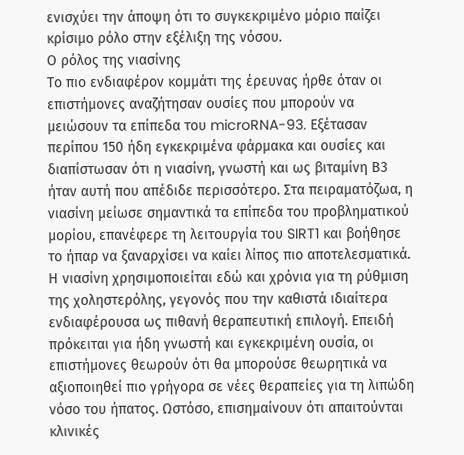ενισχύει την άποψη ότι το συγκεκριμένο μόριο παίζει κρίσιμο ρόλο στην εξέλιξη της νόσου.
Ο ρόλος της νιασίνης
Το πιο ενδιαφέρον κομμάτι της έρευνας ήρθε όταν οι επιστήμονες αναζήτησαν ουσίες που μπορούν να μειώσουν τα επίπεδα του microRNA-93. Εξέτασαν περίπου 150 ήδη εγκεκριμένα φάρμακα και ουσίες και διαπίστωσαν ότι η νιασίνη, γνωστή και ως βιταμίνη Β3 ήταν αυτή που απέδιδε περισσότερο. Στα πειραματόζωα, η νιασίνη μείωσε σημαντικά τα επίπεδα του προβληματικού μορίου, επανέφερε τη λειτουργία του SIRT1 και βοήθησε το ήπαρ να ξαναρχίσει να καίει λίπος πιο αποτελεσματικά.
Η νιασίνη χρησιμοποιείται εδώ και χρόνια για τη ρύθμιση της χοληστερόλης, γεγονός που την καθιστά ιδιαίτερα ενδιαφέρουσα ως πιθανή θεραπευτική επιλογή. Επειδή πρόκειται για ήδη γνωστή και εγκεκριμένη ουσία, οι επιστήμονες θεωρούν ότι θα μπορούσε θεωρητικά να αξιοποιηθεί πιο γρήγορα σε νέες θεραπείες για τη λιπώδη νόσο του ήπατος. Ωστόσο, επισημαίνουν ότι απαιτούνται κλινικές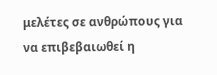μελέτες σε ανθρώπους για να επιβεβαιωθεί η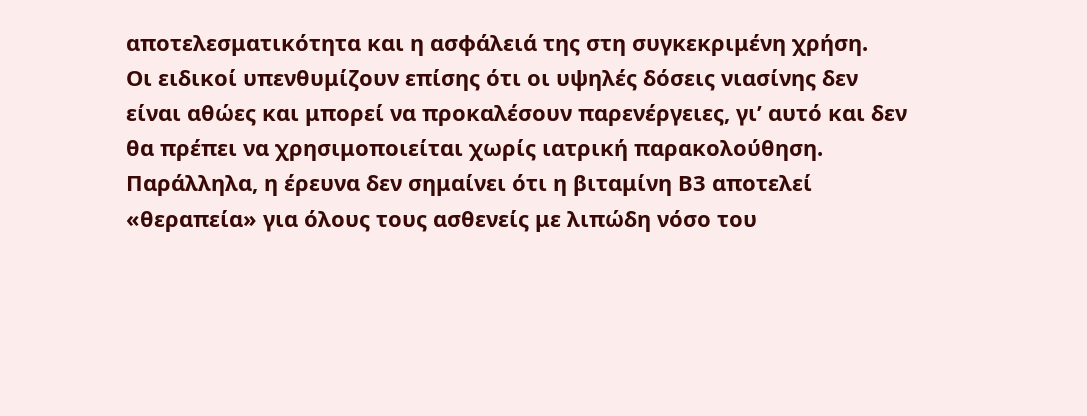αποτελεσματικότητα και η ασφάλειά της στη συγκεκριμένη χρήση.
Οι ειδικοί υπενθυμίζουν επίσης ότι οι υψηλές δόσεις νιασίνης δεν είναι αθώες και μπορεί να προκαλέσουν παρενέργειες, γι’ αυτό και δεν θα πρέπει να χρησιμοποιείται χωρίς ιατρική παρακολούθηση. Παράλληλα, η έρευνα δεν σημαίνει ότι η βιταμίνη Β3 αποτελεί «θεραπεία» για όλους τους ασθενείς με λιπώδη νόσο του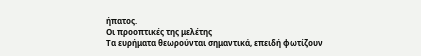ήπατος.
Οι προοπτικές της μελέτης
Τα ευρήματα θεωρούνται σημαντικά, επειδή φωτίζουν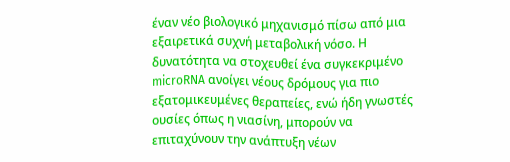έναν νέο βιολογικό μηχανισμό πίσω από μια εξαιρετικά συχνή μεταβολική νόσο. Η δυνατότητα να στοχευθεί ένα συγκεκριμένο microRNA ανοίγει νέους δρόμους για πιο εξατομικευμένες θεραπείες, ενώ ήδη γνωστές ουσίες όπως η νιασίνη, μπορούν να επιταχύνουν την ανάπτυξη νέων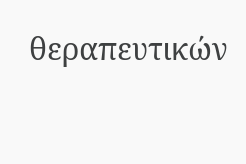θεραπευτικών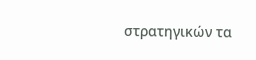στρατηγικών τα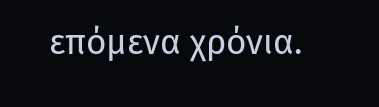επόμενα χρόνια.